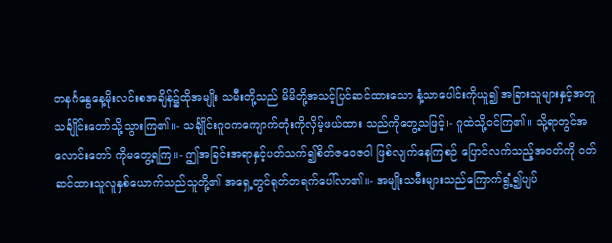တနင်္ဂနွေနေ့မိုးလင်းစအချိန်၌ထိုအမျိုး သမီးတို့သည် မိမိတို့အသင့်ပြင်ဆင်ထားသော နံ့သာပေါင်းကိုယူ၍ အခြားသူများနှင့်အတူ သင်္ချိုင်းတော်သို့သွားကြ၏။- သင်္ချိုင်းဂူဝကကျောက်တုံးကိုလှိမ့်ဖယ်ထား သည်ကိုတွေ့သဖြင့်၊- ဂူထဲသို့ဝင်ကြ၏။ သို့ရာတွင်အလောင်းတော် ကိုမတွေ့ရကြ။- ဤအခြင်းအရာနှင့်ပတ်သက်၍စိတ်ဇဝေဇဝါ ဖြစ်လျက်နေကြစဉ် ပြောင်လက်သည့်အဝတ်ကို ဝတ်ဆင်ထားသူလူနှစ်ယောက်သည်သူတို့၏ အရှေ့တွင်ရုတ်တရက်ပေါ်လာ၏။- အမျိုးသမီးများသည်ကြောက်ရွံ့၍ပျပ်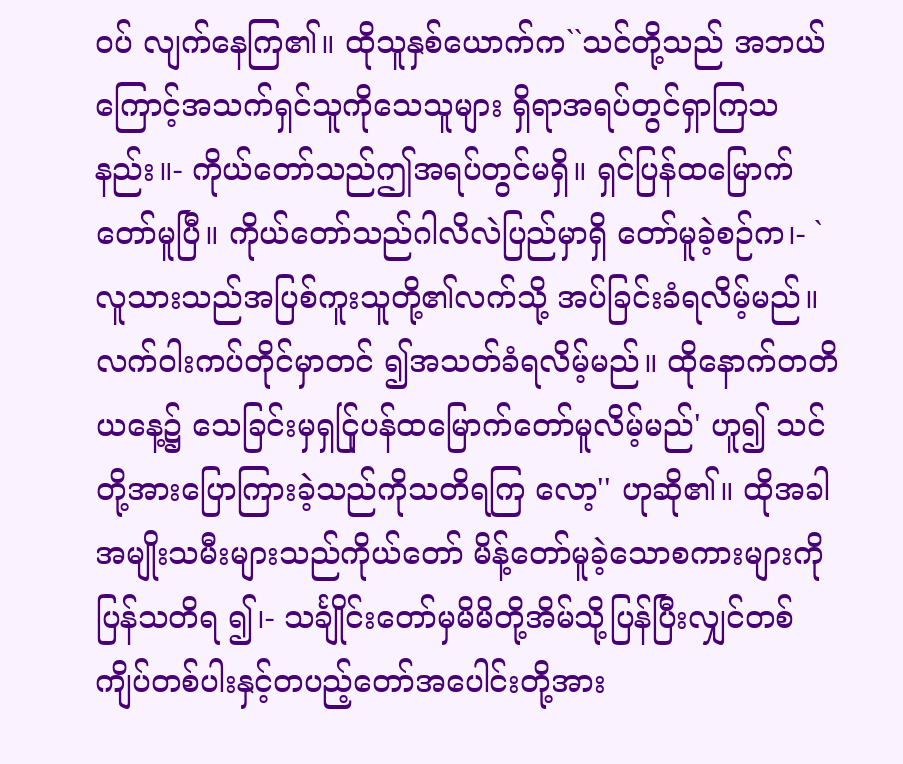ဝပ် လျက်နေကြ၏။ ထိုသူနှစ်ယောက်က``သင်တို့သည် အဘယ်ကြောင့်အသက်ရှင်သူကိုသေသူများ ရှိရာအရပ်တွင်ရှာကြသနည်း။- ကိုယ်တော်သည်ဤအရပ်တွင်မရှိ။ ရှင်ပြန်ထမြောက် တော်မူပြီ။ ကိုယ်တော်သည်ဂါလိလဲပြည်မှာရှိ တော်မူခဲ့စဉ်က၊- `လူသားသည်အပြစ်ကူးသူတို့၏လက်သို့ အပ်ခြင်းခံရလိမ့်မည်။ လက်ဝါးကပ်တိုင်မှာတင် ၍အသတ်ခံရလိမ့်မည်။ ထိုနောက်တတိယနေ့၌ သေခြင်းမှရှင်ြုပန်ထမြောက်တော်မူလိမ့်မည်' ဟူ၍ သင်တို့အားပြောကြားခဲ့သည်ကိုသတိရကြ လော့'' ဟုဆို၏။ ထိုအခါအမျိုးသမီးများသည်ကိုယ်တော် မိန့်တော်မူခဲ့သောစကားများကိုပြန်သတိရ ၍၊- သင်္ချိုင်းတော်မှမိမိတို့အိမ်သို့ပြန်ပြီးလျှင်တစ် ကျိပ်တစ်ပါးနှင့်တပည့်တော်အပေါင်းတို့အား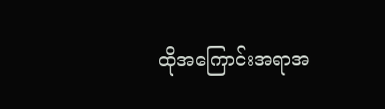ထိုအကြောင်းအရာအ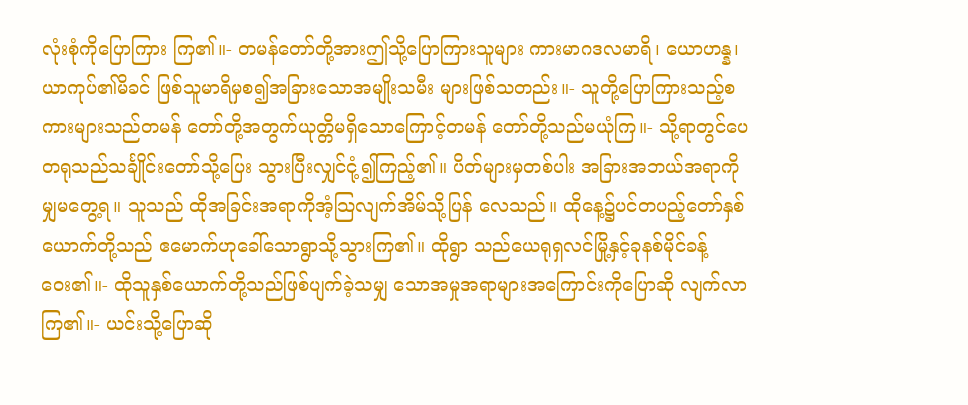လုံးစုံကိုပြောကြား ကြ၏။- တမန်တော်တို့အားဤသို့ပြောကြားသူများ ကားမာဂဒလမာရိ၊ ယောဟန္န၊ ယာကုပ်၏မိခင် ဖြစ်သူမာရိမှစ၍အခြားသောအမျိုးသမီး များဖြစ်သတည်း။- သူတို့ပြောကြားသည့်စကားများသည်တမန် တော်တို့အတွက်ယုတ္တိမရှိသောကြောင့်တမန် တော်တို့သည်မယုံကြ။- သို့ရာတွင်ပေတရုသည်သင်္ချိုင်းတော်သို့ပြေး သွားပြီးလျှင်ငုံ့၍ကြည့်၏။ ပိတ်များမှတစ်ပါး အခြားအဘယ်အရာကိုမျှမတွေ့ရ။ သူသည် ထိုအခြင်းအရာကိုအံ့သြလျက်အိမ်သို့ပြန် လေသည်။ ထိုနေ့၌ပင်တပည့်တော်နှစ်ယောက်တို့သည် ဧမောက်ဟုခေါ်သောရွာသို့သွားကြ၏။ ထိုရွာ သည်ယေရုရှလင်မြို့နှင့်ခုနစ်မိုင်ခန့်ဝေး၏။- ထိုသူနှစ်ယောက်တို့သည်ဖြစ်ပျက်ခဲ့သမျှ သောအမှုအရာများအကြောင်းကိုပြောဆို လျက်လာကြ၏။- ယင်းသို့ပြောဆို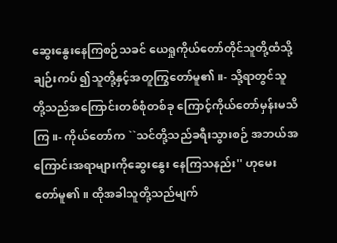ဆွေးနွေးနေကြစဉ်သခင် ယေရှုကိုယ်တော်တိုင်သူတို့ထံသို့ချဉ်းကပ် ၍သူတို့နှင့်အတူကြွတော်မူ၏။- သို့ရာတွင်သူတို့သည်အကြောင်းတစ်စုံတစ်ခု ကြောင့်ကိုယ်တော်မှန်းမသိကြ။- ကိုယ်တော်က ``သင်တို့သည်ခရီးသွားစဉ် အဘယ်အကြောင်းအရာများကိုဆွေးနွေး နေကြသနည်း'' ဟုမေးတော်မူ၏။ ထိုအခါသူတို့သည်မျက်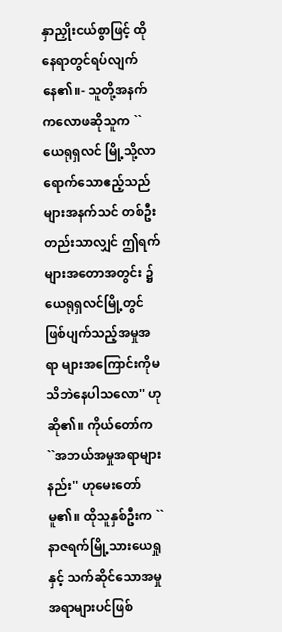နှာညှိုးငယ်စွာဖြင့် ထိုနေရာတွင်ရပ်လျက်နေ၏။- သူတို့အနက်ကလောဖဆိုသူက ``ယေရုရှလင် မြို့သို့လာရောက်သောဧည့်သည်များအနက်သင် တစ်ဦးတည်းသာလျှင် ဤရက်များအတောအတွင်း ၌ယေရုရှလင်မြို့တွင်ဖြစ်ပျက်သည့်အမှုအရာ များအကြောင်းကိုမသိဘဲနေပါသလော'' ဟု ဆို၏။ ကိုယ်တော်က ``အဘယ်အမှုအရာများနည်း'' ဟုမေးတော်မူ၏။ ထိုသူနှစ်ဦးက ``နာဇရက်မြို့သားယေရှုနှင့် သက်ဆိုင်သောအမှုအရာများပင်ဖြစ်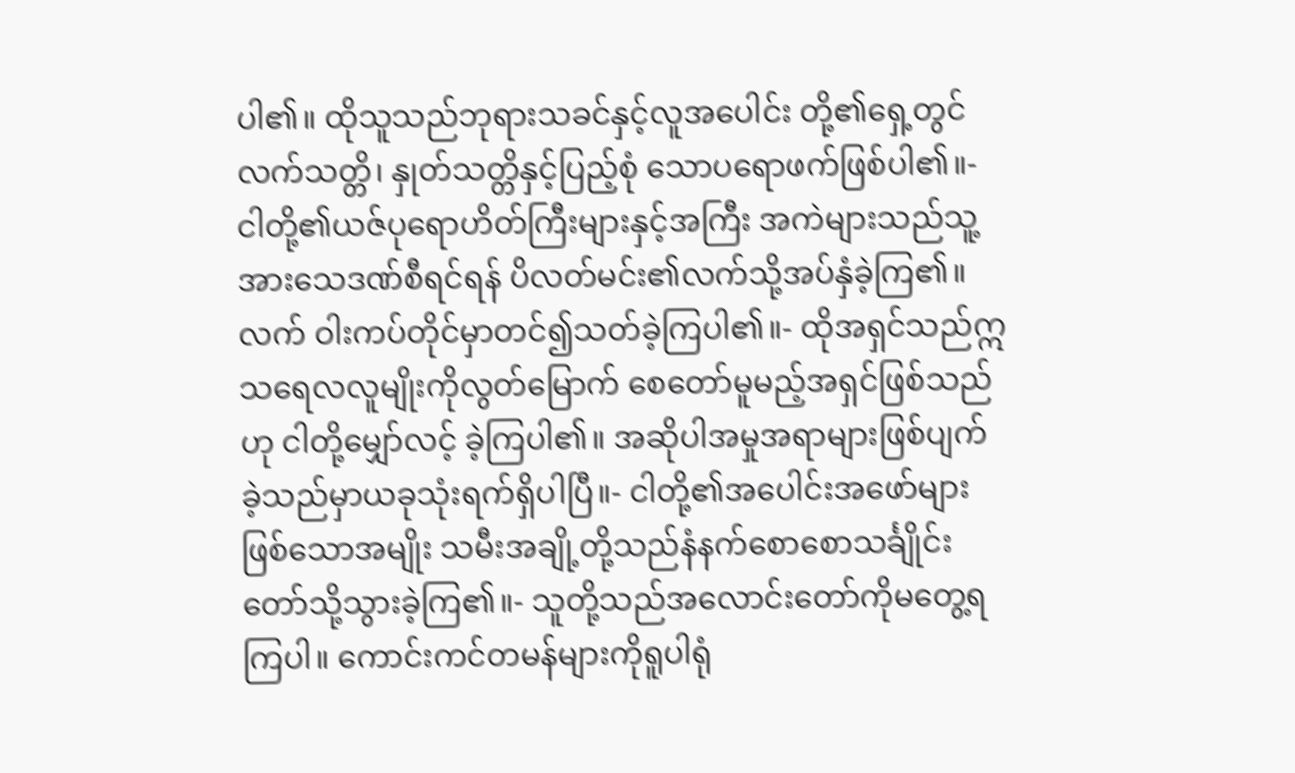ပါ၏။ ထိုသူသည်ဘုရားသခင်နှင့်လူအပေါင်း တို့၏ရှေ့တွင်လက်သတ္တိ၊ နှုတ်သတ္တိနှင့်ပြည့်စုံ သောပရောဖက်ဖြစ်ပါ၏။- ငါတို့၏ယဇ်ပုရောဟိတ်ကြီးများနှင့်အကြီး အကဲများသည်သူ့အားသေဒဏ်စီရင်ရန် ပိလတ်မင်း၏လက်သို့အပ်နှံခဲ့ကြ၏။ လက် ဝါးကပ်တိုင်မှာတင်၍သတ်ခဲ့ကြပါ၏။- ထိုအရှင်သည်ဣသရေလလူမျိုးကိုလွတ်မြောက် စေတော်မူမည့်အရှင်ဖြစ်သည်ဟု ငါတို့မျှော်လင့် ခဲ့ကြပါ၏။ အဆိုပါအမှုအရာများဖြစ်ပျက် ခဲ့သည်မှာယခုသုံးရက်ရှိပါပြီ။- ငါတို့၏အပေါင်းအဖော်များဖြစ်သောအမျိုး သမီးအချို့တို့သည်နံနက်စောစောသင်္ချိုင်း တော်သို့သွားခဲ့ကြ၏။- သူတို့သည်အလောင်းတော်ကိုမတွေ့ရကြပါ။ ကောင်းကင်တမန်များကိုရူပါရုံ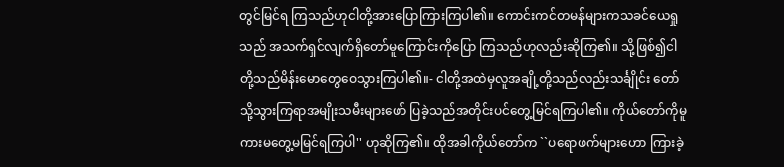တွင်မြင်ရ ကြသည်ဟုငါတို့အားပြောကြားကြပါ၏။ ကောင်းကင်တမန်များကသခင်ယေရှုသည် အသက်ရှင်လျက်ရှိတော်မူကြောင်းကိုပြော ကြသည်ဟုလည်းဆိုကြ၏။ သို့ဖြစ်၍ငါ တို့သည်မိန်းမောတွေဝေသွားကြပါ၏။- ငါတို့အထဲမှလူအချို့တို့သည်လည်းသင်္ချိုင်း တော်သို့သွားကြရာအမျိုးသမီးများဖော် ပြခဲ့သည်အတိုင်းပင်တွေ့မြင်ရကြပါ၏။ ကိုယ်တော်ကိုမူကားမတွေ့မမြင်ရကြပါ'' ဟုဆိုကြ၏။ ထိုအခါကိုယ်တော်က ``ပရောဖက်များဟော ကြားခဲ့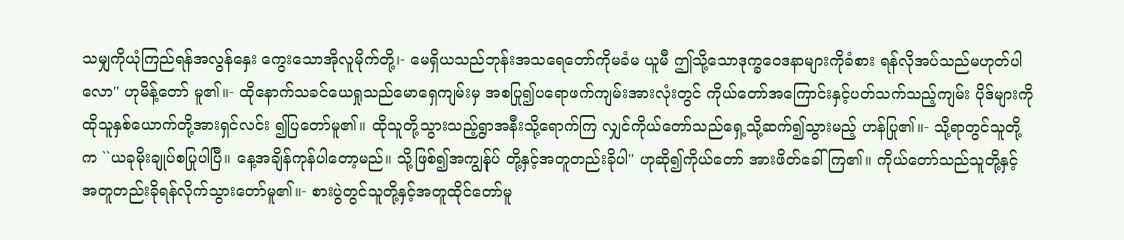သမျှကိုယုံကြည်ရန်အလွန်နှေး ကွေးသောအိုလူမိုက်တို့၊- မေရှိယသည်ဘုန်းအသရေတော်ကိုမခံမ ယူမီ ဤသို့သောဒုက္ခဝေဒနာများကိုခံစား ရန်လိုအပ်သည်မဟုတ်ပါလော'' ဟုမိန့်တော် မူ၏။- ထိုနောက်သခင်ယေရှုသည်မောရှေကျမ်းမှ အစပြု၍ပရောဖက်ကျမ်းအားလုံးတွင် ကိုယ်တော်အကြောင်းနှင့်ပတ်သက်သည့်ကျမ်း ပိုဒ်များကိုထိုသူနှစ်ယောက်တို့အားရှင်လင်း ၍ပြတော်မူ၏။ ထိုသူတို့သွားသည့်ရွာအနီးသို့ရောက်ကြ လျှင်ကိုယ်တော်သည်ရှေ့သို့ဆက်၍သွားမည့် ဟန်ပြု၏။- သို့ရာတွင်သူတို့က ``ယခုမိုးချုပ်စပြုပါပြီ။ နေ့အချိန်ကုန်ပါတော့မည်။ သို့ဖြစ်၍အကျွန်ုပ် တို့နှင့်အတူတည်းခိုပါ'' ဟုဆို၍ကိုယ်တော် အားဖိတ်ခေါ်ကြ၏။ ကိုယ်တော်သည်သူတို့နှင့် အတူတည်းခိုရန်လိုက်သွားတော်မူ၏။- စားပွဲတွင်သူတို့နှင့်အတူထိုင်တော်မူ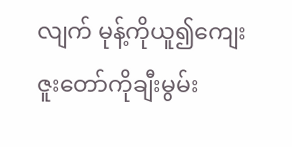လျက် မုန့်ကိုယူ၍ကျေးဇူးတော်ကိုချီးမွမ်း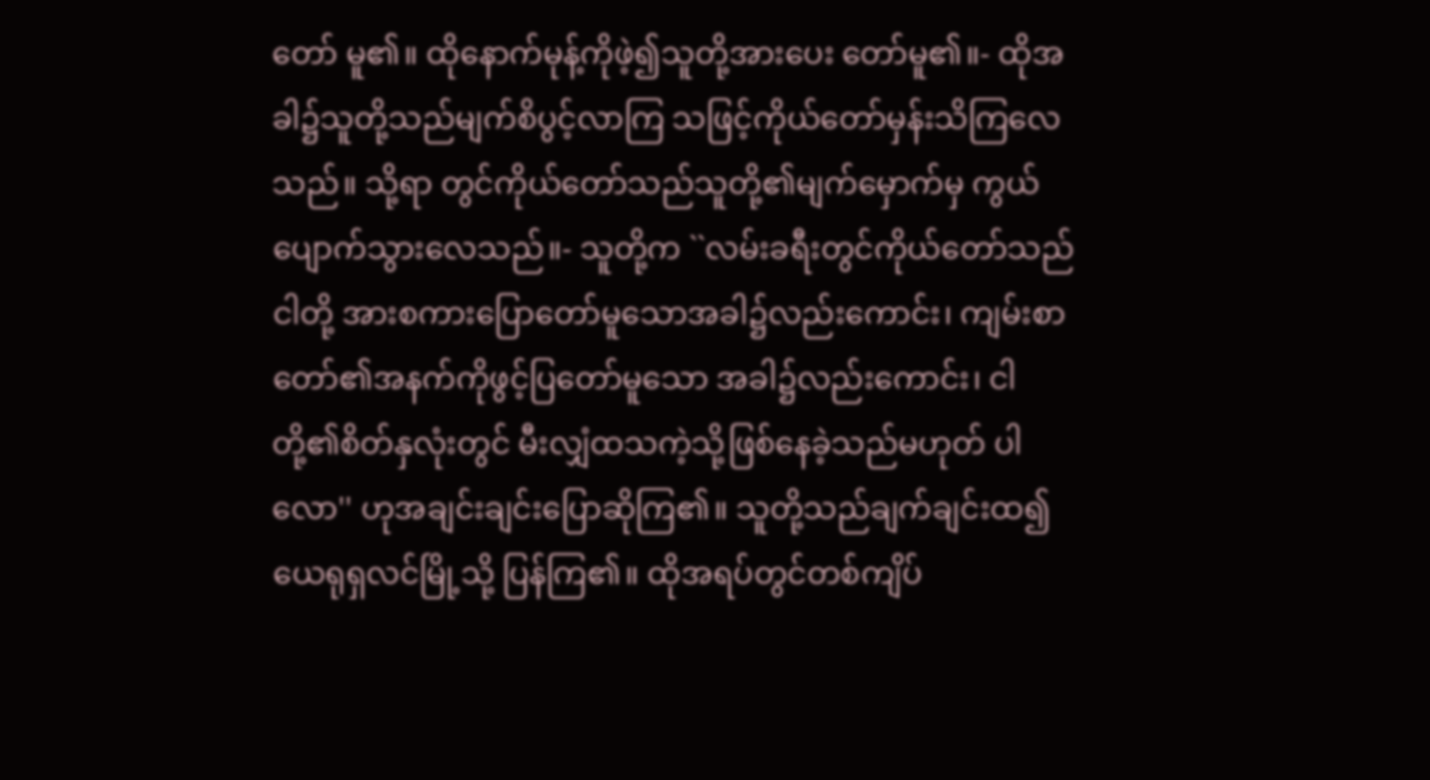တော် မူ၏။ ထိုနောက်မုန့်ကိုဖဲ့၍သူတို့အားပေး တော်မူ၏။- ထိုအခါ၌သူတို့သည်မျက်စိပွင့်လာကြ သဖြင့်ကိုယ်တော်မှန်းသိကြလေသည်။ သို့ရာ တွင်ကိုယ်တော်သည်သူတို့၏မျက်မှောက်မှ ကွယ်ပျောက်သွားလေသည်။- သူတို့က ``လမ်းခရီးတွင်ကိုယ်တော်သည်ငါတို့ အားစကားပြောတော်မူသောအခါ၌လည်းကောင်း၊ ကျမ်းစာတော်၏အနက်ကိုဖွင့်ပြတော်မူသော အခါ၌လည်းကောင်း၊ ငါတို့၏စိတ်နှလုံးတွင် မီးလျှံထသကဲ့သို့ဖြစ်နေခဲ့သည်မဟုတ် ပါလော'' ဟုအချင်းချင်းပြောဆိုကြ၏။ သူတို့သည်ချက်ချင်းထ၍ယေရုရှလင်မြို့သို့ ပြန်ကြ၏။ ထိုအရပ်တွင်တစ်ကျိပ်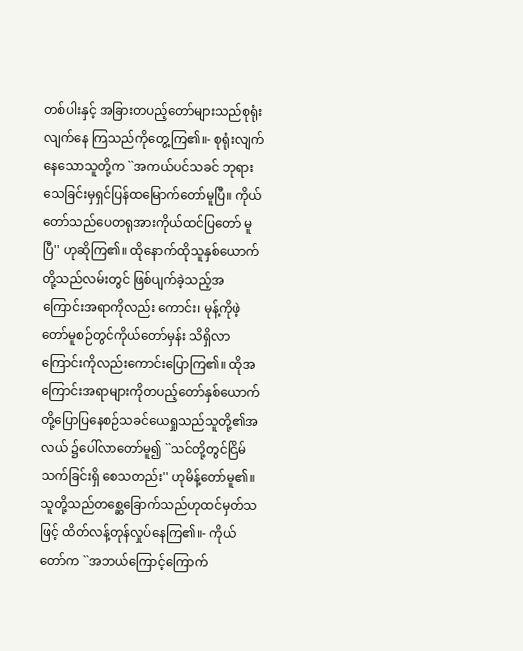တစ်ပါးနှင့် အခြားတပည့်တော်များသည်စုရုံးလျက်နေ ကြသည်ကိုတွေ့ကြ၏။- စုရုံးလျက်နေသောသူတို့က ``အကယ်ပင်သခင် ဘုရားသေခြင်းမှရှင်ပြန်ထမြောက်တော်မူပြီ။ ကိုယ်တော်သည်ပေတရုအားကိုယ်ထင်ပြတော် မူပြီ'' ဟုဆိုကြ၏။ ထိုနောက်ထိုသူနှစ်ယောက်တို့သည်လမ်းတွင် ဖြစ်ပျက်ခဲ့သည့်အကြောင်းအရာကိုလည်း ကောင်း၊ မုန့်ကိုဖဲ့တော်မူစဉ်တွင်ကိုယ်တော်မှန်း သိရှိလာကြောင်းကိုလည်းကောင်းပြောကြ၏။ ထိုအကြောင်းအရာများကိုတပည့်တော်နှစ်ယောက် တို့ပြောပြနေစဉ်သခင်ယေရှုသည်သူတို့၏အလယ် ၌ပေါ်လာတော်မူ၍ ``သင်တို့တွင်ငြိမ်သက်ခြင်းရှိ စေသတည်း'' ဟုမိန့်တော်မူ၏။ သူတို့သည်တစ္ဆေခြောက်သည်ဟုထင်မှတ်သဖြင့် ထိတ်လန့်တုန်လှုပ်နေကြ၏။- ကိုယ်တော်က ``အဘယ်ကြောင့်ကြောက်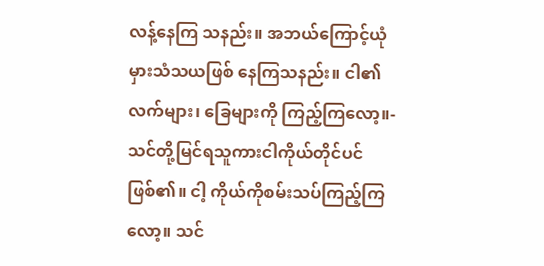လန့်နေကြ သနည်း။ အဘယ်ကြောင့်ယုံမှားသံသယဖြစ် နေကြသနည်း။ ငါ၏လက်များ၊ ခြေများကို ကြည့်ကြလော့။- သင်တို့မြင်ရသူကားငါကိုယ်တိုင်ပင်ဖြစ်၏။ ငါ့ ကိုယ်ကိုစမ်းသပ်ကြည့်ကြလော့။ သင်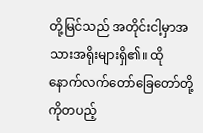တို့မြင်သည် အတိုင်းငါ့မှာအသားအရိုးများရှိ၏။ ထိုနောက်လက်တော်ခြေတော်တို့ကိုတပည့်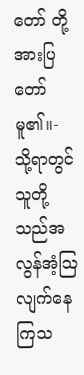တော် တို့အားပြတော်မူ၏။- သို့ရာတွင်သူတို့သည်အလွန်အံ့သြလျက်နေ ကြသ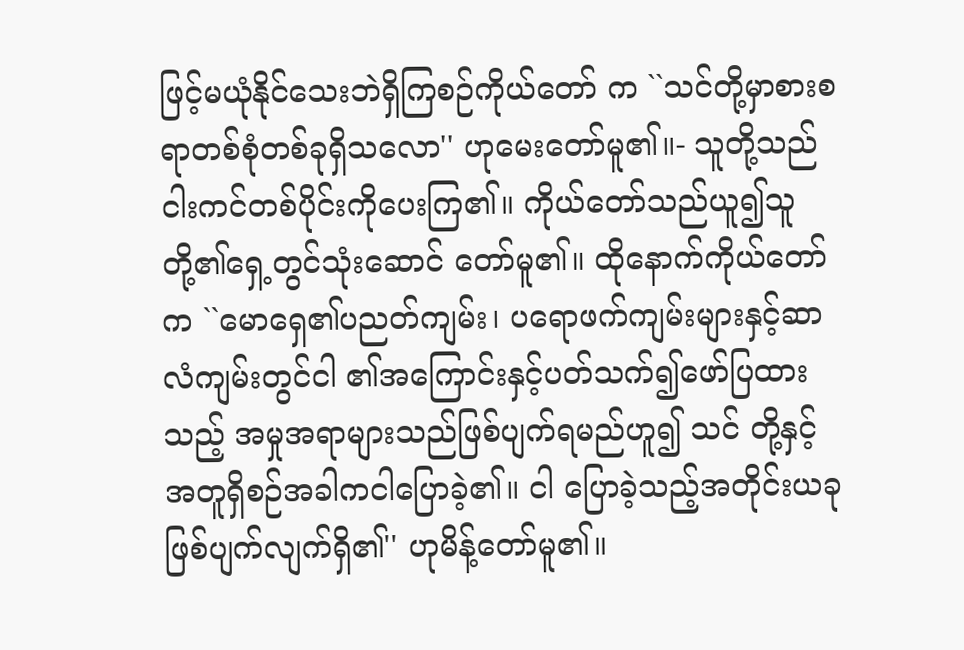ဖြင့်မယုံနိုင်သေးဘဲရှိကြစဉ်ကိုယ်တော် က ``သင်တို့မှာစားစရာတစ်စုံတစ်ခုရှိသလော'' ဟုမေးတော်မူ၏။- သူတို့သည်ငါးကင်တစ်ပိုင်းကိုပေးကြ၏။ ကိုယ်တော်သည်ယူ၍သူတို့၏ရှေ့တွင်သုံးဆောင် တော်မူ၏။ ထိုနောက်ကိုယ်တော်က ``မောရှေ၏ပညတ်ကျမ်း၊ ပရောဖက်ကျမ်းများနှင့်ဆာလံကျမ်းတွင်ငါ ၏အကြောင်းနှင့်ပတ်သက်၍ဖော်ပြထားသည့် အမှုအရာများသည်ဖြစ်ပျက်ရမည်ဟူ၍ သင် တို့နှင့်အတူရှိစဉ်အခါကငါပြောခဲ့၏။ ငါ ပြောခဲ့သည့်အတိုင်းယခုဖြစ်ပျက်လျက်ရှိ၏'' ဟုမိန့်တော်မူ၏။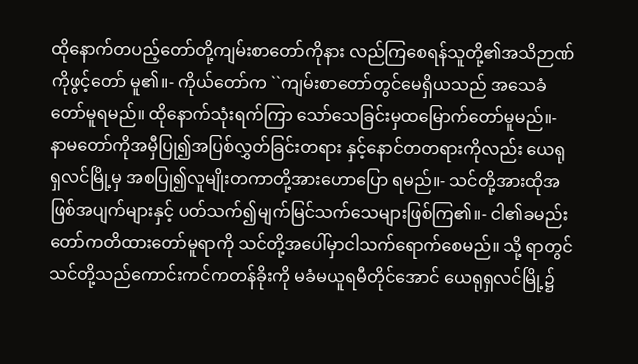ထိုနောက်တပည့်တော်တို့ကျမ်းစာတော်ကိုနား လည်ကြစေရန်သူတို့၏အသိဉာဏ်ကိုဖွင့်တော် မူ၏။- ကိုယ်တော်က ``ကျမ်းစာတော်တွင်မေရှိယသည် အသေခံတော်မူရမည်။ ထိုနောက်သုံးရက်ကြာ သော်သေခြင်းမှထမြောက်တော်မူမည်။- နာမတော်ကိုအမှီပြု၍အပြစ်လွှတ်ခြင်းတရား နှင့်နောင်တတရားကိုလည်း ယေရုရှလင်မြို့မှ အစပြု၍လူမျိုးတကာတို့အားဟောပြော ရမည်။- သင်တို့အားထိုအဖြစ်အပျက်များနှင့် ပတ်သက်၍မျက်မြင်သက်သေများဖြစ်ကြ၏။- ငါ၏ခမည်းတော်ကတိထားတော်မူရာကို သင်တို့အပေါ်မှာငါသက်ရောက်စေမည်။ သို့ ရာတွင်သင်တို့သည်ကောင်းကင်ကတန်ခိုးကို မခံမယူရမီတိုင်အောင် ယေရုရှလင်မြို့၌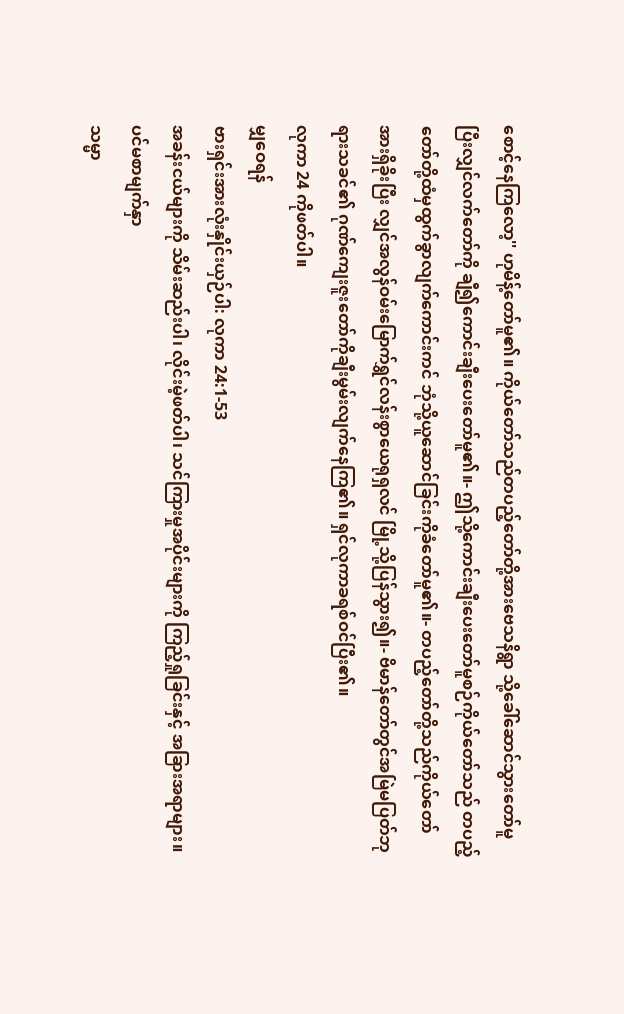စောင့်နေကြလော့'' ဟုမိန့်တော်မူ၏။ ကိုယ်တော်သည်တပည့်တော်တို့အားဗေသနိရွာ သို့ခေါ်ဆောင်သွားတော်မူပြီးလျှင်လက်တော်ကို ချီ၍ကောင်းချီးပေးတော်မူ၏။- ဤသို့ကောင်းချီးပေးတော်မူစဉ်ကိုယ်တော်သည် တပည့်တော်တို့ထံမှထွက်ခွာလျက်ကောင်းကင် ဘုံသို့ယူဆောင်ခြင်းကိုခံတော်မူ၏။- တပည့်တော်တို့သည်ကိုယ်တော်အားရှိခိုးပြီး လျှင်အလွန်ဝမ်းမြောက်ရွှင်လန်းစွာယေရုရှလင် မြို့သို့ပြန်သွား၍။- ဗိမာန်တော်တွင်အမြဲမပြတ်ဘုရားသခင်၏ ဂုဏ်ကျေးဇူးတော်ကိုချီးမွမ်းလျက်နေကြ၏။ ရှင်လုကာခရစ်ဝင်ပြီး၏။
လုကာ 24 ကိုဖတ်ပါ။
မျှဝေရန်
ဗားရှင်းအားလုံးနှိုင်းယှဉ်ပါ: လုကာ 24:1-53
အခန်းငယ်များကို သိမ်းဆည်းပါ၊ လိုင်းမဲ့ဖတ်ပါ၊ သင်ကြားမှုအပိုင်းများကို ကြည့်ရှုခြင်းနှင့် အခြားအရာများ။
ပင်မစာမျက်နှာ
သမ္မာ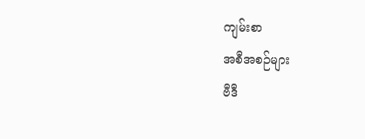ကျမ်းစာ
အစီအစဉ်များ
ဗီဒီ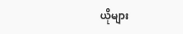ယိုများ